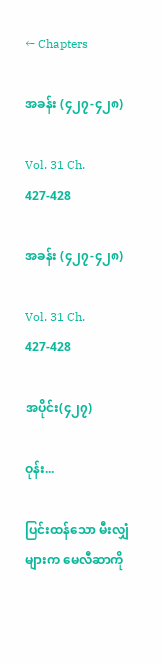← Chapters

အခန်း (၄၂၇-၄၂၈)

Vol. 31 Ch. 427-428

အခန်း (၄၂၇-၄၂၈)

Vol. 31 Ch. 427-428

အပိုင်း(၄၂၇)

ဝုန်း...

ပြင်းထန်သော မီးလျှံများက မေလီဆာကို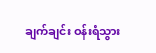ချက်ချင်း ဝန်းရံသွား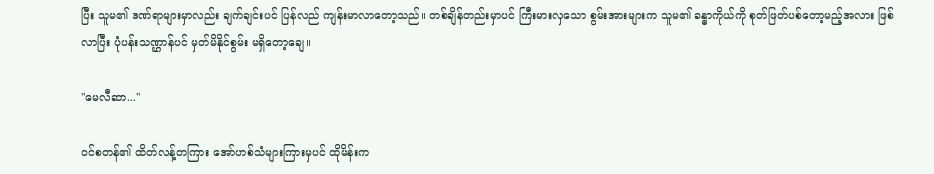ပြီး သူမ၏ ဒဏ်ရာများမှာလည်း ချက်ချင်းပင် ပြန်လည် ကျန်းမာလာတော့သည်။ တစ်ချိန်တည်းမှာပင် ကြီးမားလှသော စွမ်းအားများက သူမ၏ ခန္ဓာကိုယ်ကို စုတ်ဖြတ်ပစ်တော့မည့်အလား ဖြစ်လာပြီး ပုံပန်းသဏ္ဌာန်ပင် မှတ်မိနိုင်စွမ်း မရှိတော့ချေ။

"မေလီဆာ..."

ဝင်စတန်၏ ထိတ်လန့်တကြား အော်ဟစ်သံများကြားမှပင် ထိုမိန်းက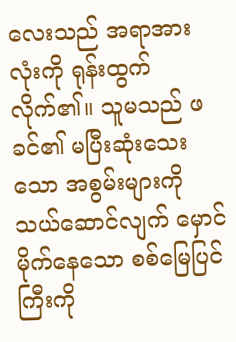လေးသည် အရာအားလုံးကို ရုန်းထွက်လိုက်၏။ သူမသည် ဖခင်၏ မပြီးဆုံးသေးသော အစွမ်းများကို သယ်ဆောင်လျက် မှောင်မိုက်နေသော စစ်မြေပြင်ကြီးကို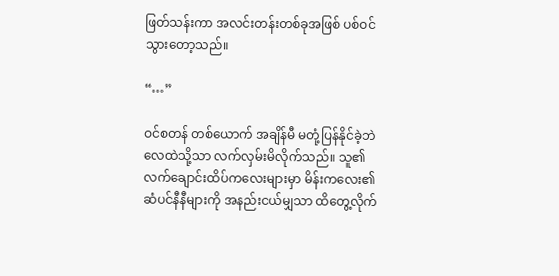ဖြတ်သန်းကာ အလင်းတန်းတစ်ခုအဖြစ် ပစ်ဝင်သွားတော့သည်။

“…”

ဝင်စတန် တစ်ယောက် အချိန်မီ မတုံ့ပြန်နိုင်ခဲ့ဘဲ လေထဲသို့သာ လက်လှမ်းမိလိုက်သည်။ သူ၏ လက်ချောင်းထိပ်ကလေးများမှာ မိန်းကလေး၏ ဆံပင်နီနီများကို အနည်းငယ်မျှသာ ထိတွေ့လိုက်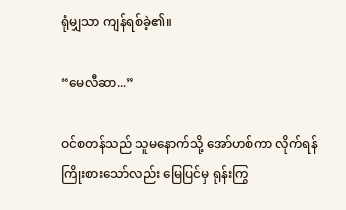ရုံမျှသာ ကျန်ရစ်ခဲ့၏။

“မေလီဆာ...”

ဝင်စတန်သည် သူမနောက်သို့ အော်ဟစ်ကာ လိုက်ရန် ကြိုးစားသော်လည်း မြေပြင်မှ ရုန်းကြွ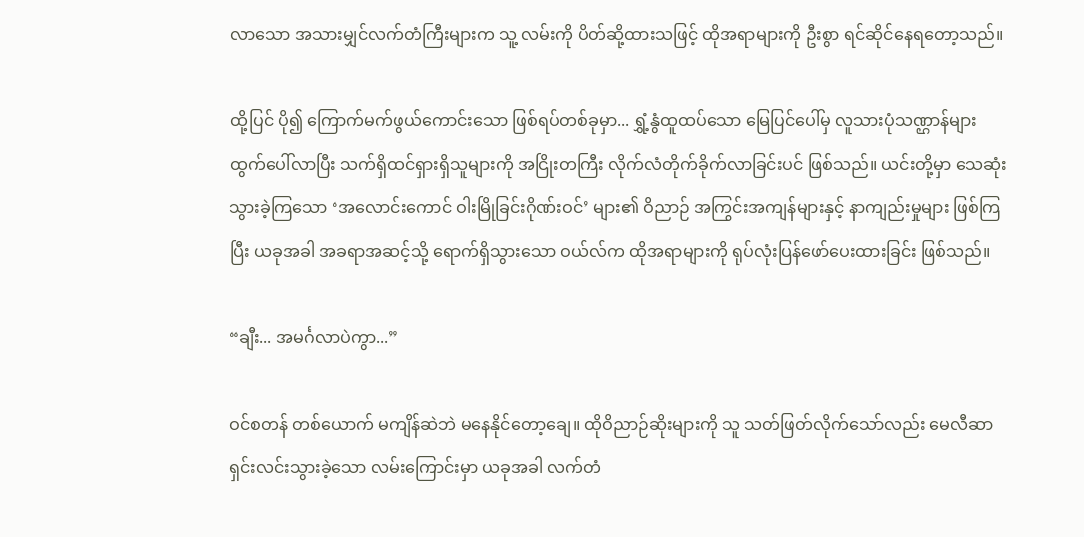လာသော အသားမျှင်လက်တံကြီးများက သူ့ လမ်းကို ပိတ်ဆို့ထားသဖြင့် ထိုအရာများကို ဦးစွာ ရင်ဆိုင်နေရတော့သည်။

ထို့ပြင် ပို၍ ကြောက်မက်ဖွယ်ကောင်းသော ဖြစ်ရပ်တစ်ခုမှာ... ရွှံ့နွံထူထပ်သော မြေပြင်ပေါ်မှ လူသားပုံသဏ္ဌာန်များ ထွက်ပေါ်လာပြီး သက်ရှိထင်ရှားရှိသူများကို အငြိုးတကြီး လိုက်လံတိုက်ခိုက်လာခြင်းပင် ဖြစ်သည်။ ယင်းတို့မှာ သေဆုံးသွားခဲ့ကြသော ‘အလောင်းကောင် ဝါးမြိုခြင်းဂိုဏ်းဝင်’ များ၏ ဝိညာဉ် အကြွင်းအကျန်များနှင့် နာကျည်းမှုများ ဖြစ်ကြပြီး ယခုအခါ အခရာအဆင့်သို့ ရောက်ရှိသွားသော ဝယ်လ်က ထိုအရာများကို ရုပ်လုံးပြန်ဖော်ပေးထားခြင်း ဖြစ်သည်။

“ချီး... အမင်္ဂလာပဲကွာ...”

ဝင်စတန် တစ်ယောက် မကျိန်ဆဲဘဲ မနေနိုင်တော့ချေ။ ထိုဝိညာဉ်ဆိုးများကို သူ သတ်ဖြတ်လိုက်သော်လည်း မေလီဆာ ရှင်းလင်းသွားခဲ့သော လမ်းကြောင်းမှာ ယခုအခါ လက်တံ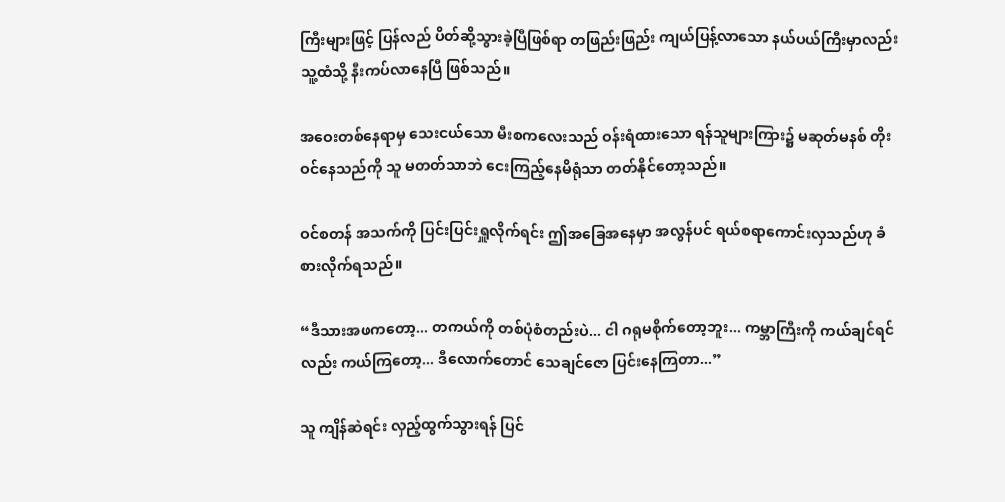ကြီးများဖြင့် ပြန်လည် ပိတ်ဆို့သွားခဲ့ပြီဖြစ်ရာ တဖြည်းဖြည်း ကျယ်ပြန့်လာသော နယ်ပယ်ကြီးမှာလည်း သူ့ထံသို့ နီးကပ်လာနေပြီ ဖြစ်သည်။

အဝေးတစ်နေရာမှ သေးငယ်သော မီးစကလေးသည် ဝန်းရံထားသော ရန်သူများကြား၌ မဆုတ်မနစ် တိုးဝင်နေသည်ကို သူ မတတ်သာဘဲ ငေးကြည့်နေမိရုံသာ တတ်နိုင်တော့သည်။

ဝင်စတန် အသက်ကို ပြင်းပြင်းရှူလိုက်ရင်း ဤအခြေအနေမှာ အလွန်ပင် ရယ်စရာကောင်းလှသည်ဟု ခံစားလိုက်ရသည်။

“ဒီသားအဖကတော့... တကယ်ကို တစ်ပုံစံတည်းပဲ... ငါ ဂရုမစိုက်တော့ဘူး... ကမ္ဘာကြီးကို ကယ်ချင်ရင်လည်း ကယ်ကြတော့... ဒီလောက်တောင် သေချင်ဇော ပြင်းနေကြတာ...”

သူ ကျိန်ဆဲရင်း လှည့်ထွက်သွားရန် ပြင်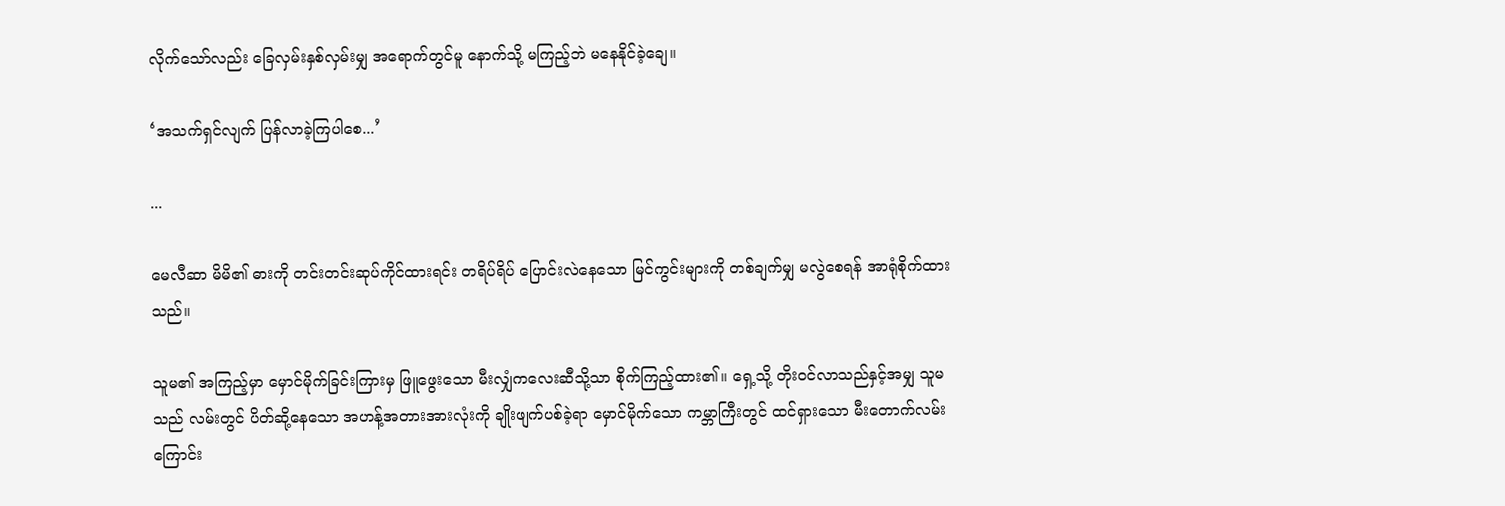လိုက်သော်လည်း ခြေလှမ်းနှစ်လှမ်းမျှ အရောက်တွင်မူ နောက်သို့ မကြည့်ဘဲ မနေနိုင်ခဲ့ချေ။

‘အသက်ရှင်လျက် ပြန်လာခဲ့ကြပါစေ...’

...

မေလီဆာ မိမိ၏ ဓားကို တင်းတင်းဆုပ်ကိုင်ထားရင်း တရိပ်ရိပ် ပြောင်းလဲနေသော မြင်ကွင်းများကို တစ်ချက်မျှ မလွဲစေရန် အာရုံစိုက်ထားသည်။

သူမ၏ အကြည့်မှာ မှောင်မိုက်ခြင်းကြားမှ ဖြူဖွေးသော မီးလျှံကလေးဆီသို့သာ စိုက်ကြည့်ထား၏။ ရှေ့သို့ တိုးဝင်လာသည်နှင့်အမျှ သူမသည် လမ်းတွင် ပိတ်ဆို့နေသော အဟန့်အတားအားလုံးကို ချိုးဖျက်ပစ်ခဲ့ရာ မှောင်မိုက်သော ကမ္ဘာကြီးတွင် ထင်ရှားသော မီးတောက်လမ်းကြောင်း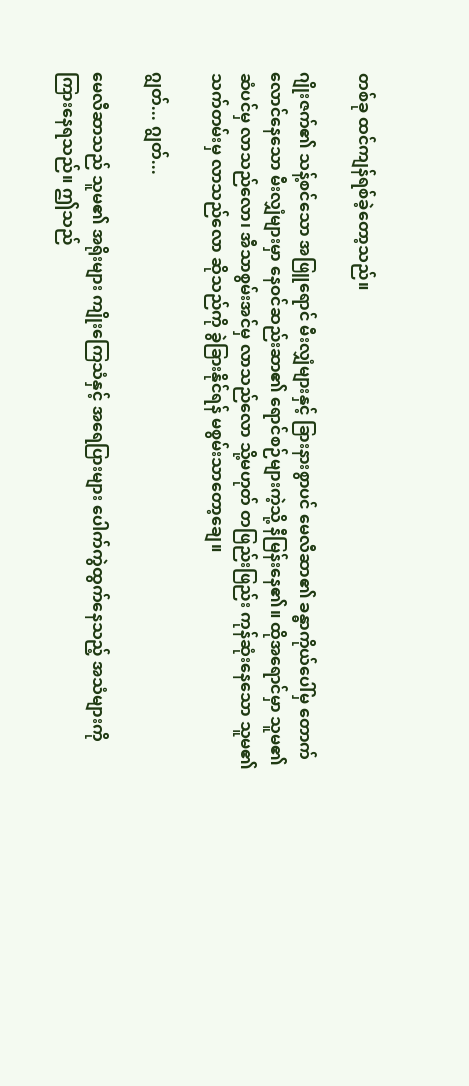တစ်ခု ထင်ကျန်ရစ်ခဲ့တော့သည်။

ဂျိုးဇက်၏ သန့်စင်သော အဖြူရောင် မီးလျှံများနှင့် ခြားနားစွာပင် မေလီဆာ၏ ခန္ဓာကိုယ်ပေါ်မှ တောက်လောင်နေသော မီးလျှံများမှာ နေဝင်ဆည်းဆာ၏ ရောင်စဉ်များကဲ့သို့ နီမြန်းနေ၏။ ထိုအရောင်မှာ သူမ၏ ဆံပင်မှ လာသည်လော၊ အီသာစွမ်းအင်မှ လာသည်လော သို့မဟုတ် တဖြည်းဖြည်း ကုန်ဆုံးနေသော သူမ၏ သက်တမ်းမှ လာသည်လော ဆိုသည်ကို ခွဲခြားနိုင်ရန် မစွမ်းသာတော့ချေ။

ဂျွတ်... ဂျွတ်...

မေလီဆာသည် သူမ၏ အရိုးများ ကျိုးကြေသံနှင့် အရေပြားများ ပေါက်ကွဲထွက်နေသည့် အသံများကို ကြားနေရသည်။ ဤသည်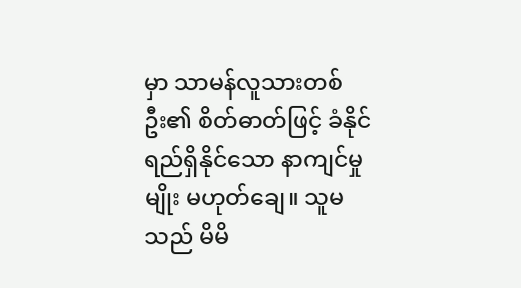မှာ သာမန်လူသားတစ်ဦး၏ စိတ်ဓာတ်ဖြင့် ခံနိုင်ရည်ရှိနိုင်သော နာကျင်မှုမျိုး မဟုတ်ချေ။ သူမသည် မိမိ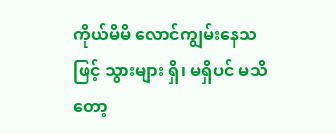ကိုယ်မိမိ လောင်ကျွမ်းနေသဖြင့် သွားများ ရှိ၊ မရှိပင် မသိတော့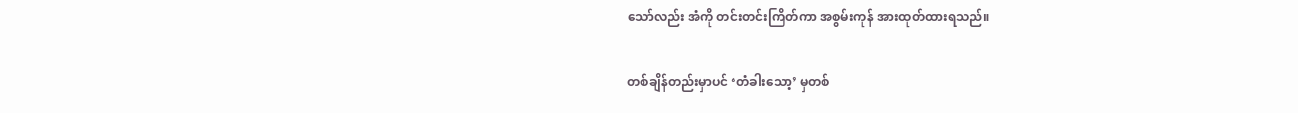သော်လည်း အံကို တင်းတင်းကြိတ်ကာ အစွမ်းကုန် အားထုတ်ထားရသည်။

တစ်ချိန်တည်းမှာပင် ‘တံခါးသော့’ မှတစ်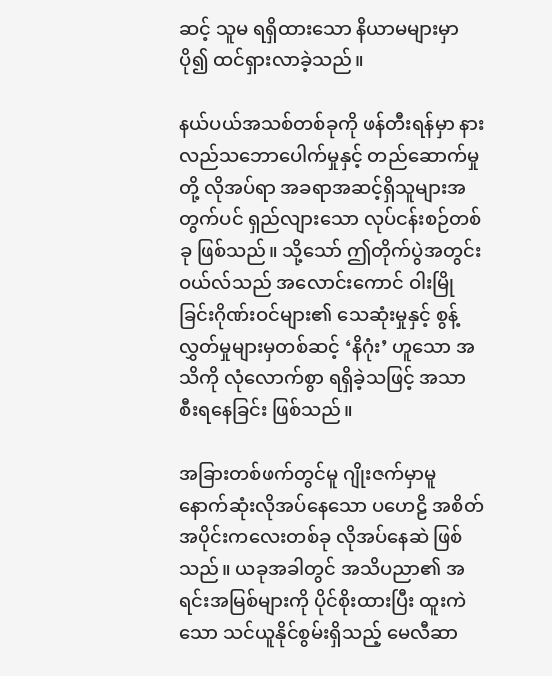ဆင့် သူမ ရရှိထားသော နိယာမများမှာ ပို၍ ထင်ရှားလာခဲ့သည်။

နယ်ပယ်အသစ်တစ်ခုကို ဖန်တီးရန်မှာ နားလည်သဘောပေါက်မှုနှင့် တည်ဆောက်မှုတို့ လိုအပ်ရာ အခရာအဆင့်ရှိသူများအတွက်ပင် ရှည်လျားသော လုပ်ငန်းစဉ်တစ်ခု ဖြစ်သည်။ သို့သော် ဤတိုက်ပွဲအတွင်း ဝယ်လ်သည် အလောင်းကောင် ဝါးမြိုခြင်းဂိုဏ်းဝင်များ၏ သေဆုံးမှုနှင့် စွန့်လွှတ်မှုများမှတစ်ဆင့် ‘နိဂုံး’ ဟူသော အသိကို လုံလောက်စွာ ရရှိခဲ့သဖြင့် အသာစီးရနေခြင်း ဖြစ်သည်။

အခြားတစ်ဖက်တွင်မူ ဂျိုးဇက်မှာမူ နောက်ဆုံးလိုအပ်နေသော ပဟေဠိ အစိတ်အပိုင်းကလေးတစ်ခု လိုအပ်နေဆဲ ဖြစ်သည်။ ယခုအခါတွင် အသိပညာ၏ အရင်းအမြစ်များကို ပိုင်စိုးထားပြီး ထူးကဲသော သင်ယူနိုင်စွမ်းရှိသည့် မေလီဆာ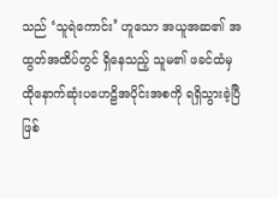သည် ‘သူရဲကောင်း’ ဟူသော အယူအဆ၏ အထွတ်အထိပ်တွင် ရှိနေသည့် သူမ၏ ဖခင်ထံမှ ထိုနောက်ဆုံးပဟေဠိအပိုင်းအစကို ရရှိသွားခဲ့ပြီ ဖြစ်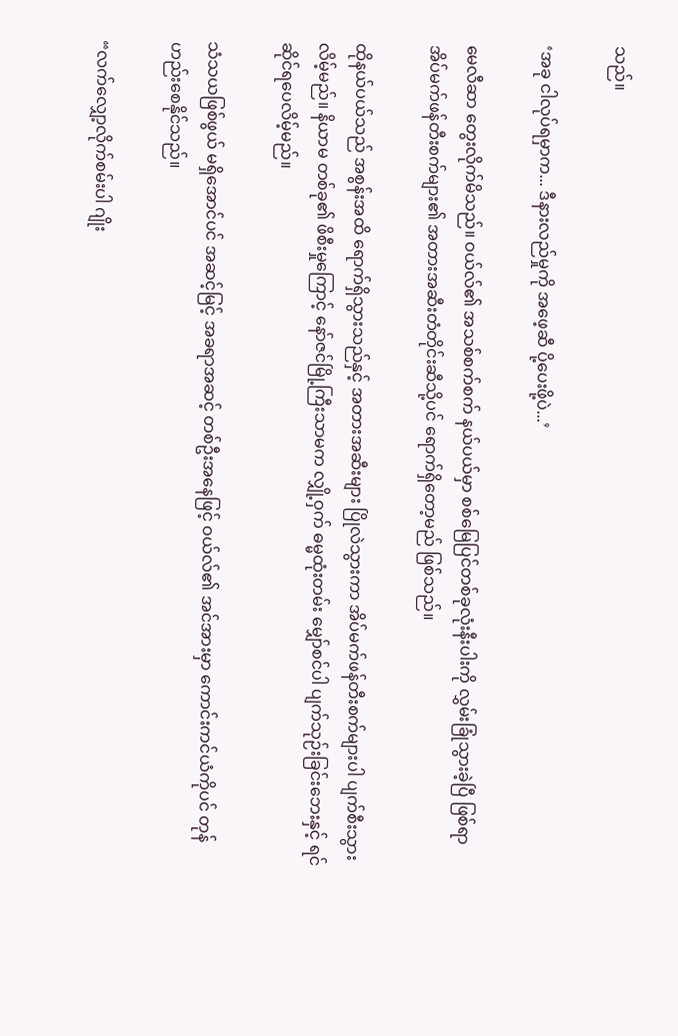သည်။

‘အခု ငါလုပ်ရမှာက... ဒီနားလည်မှုကို အဖေ့ဆီ ပို့ပေးဖို့ပဲ...’

မေလီဆာ တွေးလိုက်မိသည်။ ဝယ်လ်၏ အသစ်စက်စက် နယ်ပယ်မှာ စစ်မြေပြင်တစ်ခုလုံးနီးပါးကို လွှမ်းခြုံသွားခဲ့ပြီ ဖြစ်ရာ အိပ်မက်ဖန်တီးစက်များ၏ အတားအဆီးတံတိုင်းဆီသို့ပင် ရောက်ရှိတော့မည် ဖြစ်သည်။

ထိုနယ်ပယ်သည် အစွန်းအထိ ရောက်ရှိသွားသည်နှင့် အတားအဆီးများ ပြိုလဲသွားကာ အိပ်မက်ဖန်တီးစက်များပါ ပျက်စီးသွားလိမ့်မည်။ နိယာမ တစ်ခု၏ ဖိစီးမှုကြောင့် နော်ဇင်မြို့ကြီးသာမက လျှို့ဝှက် ဓမ္မထုံးတမ်း မျှော်စင်ပါ ပျက်သုဉ်းခြင်းဘေးနှင့် ရင်ဆိုင်ရပေလိမ့်မည်။

သံသယဖြစ်ဖွယ် မရှိအောင်ပင် အဆင့်မြင့် အခရာအဆင့် တစ်ဦးအနေဖြင့် ဝယ်လ်၏ အင်အားမှာ ကောင်းကင်ယံကိုပင် တုန်ဟည်းစေနိုင်သည်။

“လက်လျှော့လိုက်စမ်းပါ ဂျိုး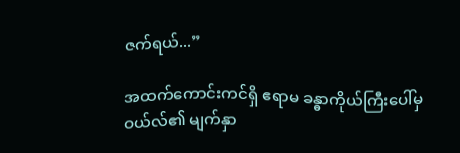ဇက်ရယ်...”

အထက်ကောင်းကင်ရှိ ဧရာမ ခန္ဓာကိုယ်ကြီးပေါ်မှ ဝယ်လ်၏ မျက်နှာ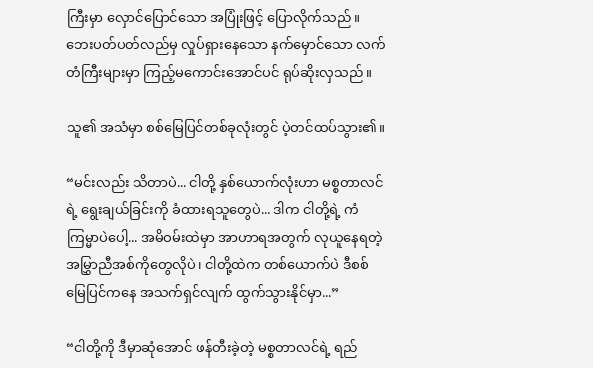ကြီးမှာ လှောင်ပြောင်သော အပြုံးဖြင့် ပြောလိုက်သည်။ ဘေးပတ်ပတ်လည်မှ လှုပ်ရှားနေသော နက်မှောင်သော လက်တံကြီးများမှာ ကြည့်မကောင်းအောင်ပင် ရုပ်ဆိုးလှသည်။

သူ၏ အသံမှာ စစ်မြေပြင်တစ်ခုလုံးတွင် ပဲ့တင်ထပ်သွား၏။

“မင်းလည်း သိတာပဲ... ငါတို့ နှစ်ယောက်လုံးဟာ မစ္စတာလင်ရဲ့ ရွေးချယ်ခြင်းကို ခံထားရသူတွေပဲ... ဒါက ငါတို့ရဲ့ ကံကြမ္မာပဲပေါ့... အမိဝမ်းထဲမှာ အာဟာရအတွက် လုယူနေရတဲ့ အမြွှာညီအစ်ကိုတွေလိုပဲ၊ ငါတို့ထဲက တစ်ယောက်ပဲ ဒီစစ်မြေပြင်ကနေ အသက်ရှင်လျက် ထွက်သွားနိုင်မှာ...”

“ငါတို့ကို ဒီမှာဆုံအောင် ဖန်တီးခဲ့တဲ့ မစ္စတာလင်ရဲ့ ရည်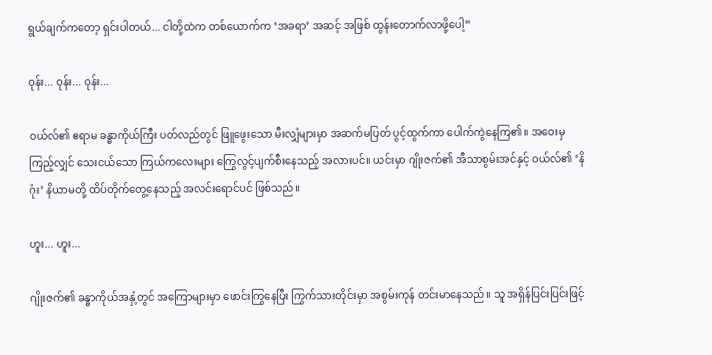ရွယ်ချက်ကတော့ ရှင်းပါတယ်... ငါတို့ထဲက တစ်ယောက်က ‘အခရာ’ အဆင့် အဖြစ် ထွန်းတောက်လာဖို့ပေါ့”

ဝုန်း... ဝုန်း... ဝုန်း...

ဝယ်လ်၏ ဧရာမ ခန္ဓာကိုယ်ကြီး ပတ်လည်တွင် ဖြူဖွေးသော မီးလျှံများမှာ အဆက်မပြတ် ပွင့်ထွက်ကာ ပေါက်ကွဲနေကြ၏။ အဝေးမှ ကြည့်လျှင် သေးငယ်သော ကြယ်ကလေးများ ကြွေလွင့်ပျက်စီးနေသည့် အလားပင်။ ယင်းမှာ ဂျိုးဇက်၏ အီသာစွမ်းအင်နှင့် ဝယ်လ်၏ ‘နိဂုံး’ နိယာမတို့ ထိပ်တိုက်တွေ့နေသည့် အလင်းရောင်ပင် ဖြစ်သည်။

ဟူး... ဟူး...

ဂျိုးဇက်၏ ခန္ဓာကိုယ်အနှံ့တွင် အကြောများမှာ ဖောင်းကြွနေပြီး ကြွက်သားတိုင်းမှာ အစွမ်းကုန် တင်းမာနေသည်။ သူ အရှိန်ပြင်းပြင်းဖြင့်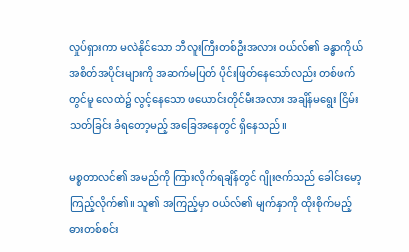လှုပ်ရှားကာ မလဲနိုင်သော ဘီလူးကြီးတစ်ဦးအလား ဝယ်လ်၏ ခန္ဓာကိုယ်အစိတ်အပိုင်းများကို အဆက်မပြတ် ပိုင်းဖြတ်နေသော်လည်း တစ်ဖက်တွင်မူ လေထဲ၌ လွင့်နေသော ဖယောင်းတိုင်မီးအလား အချိန်မရွေး ငြိမ်းသတ်ခြင်း ခံရတော့မည့် အခြေအနေတွင် ရှိနေသည်။

မစ္စတာလင်၏ အမည်ကို ကြားလိုက်ရချိန်တွင် ဂျိုးဇက်သည် ခေါင်းမော့ကြည့်လိုက်၏။ သူ၏ အကြည့်မှာ ဝယ်လ်၏ မျက်နှာကို ထိုးစိုက်မည့် ဓားတစ်စင်း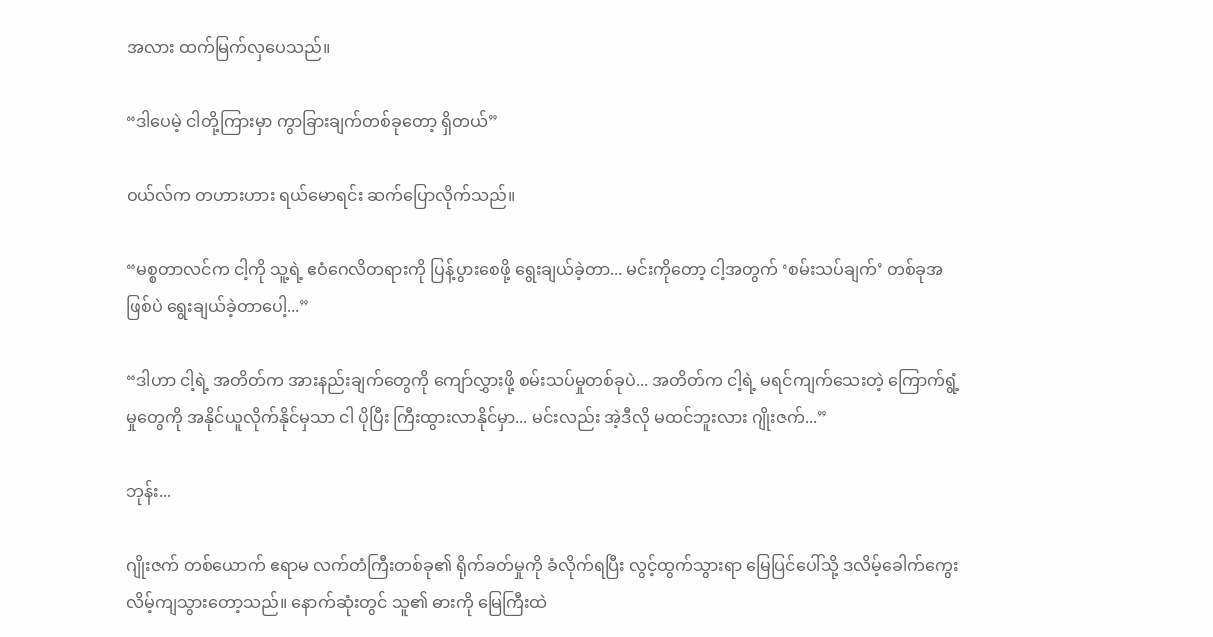အလား ထက်မြက်လှပေသည်။

“ဒါပေမဲ့ ငါတို့ကြားမှာ ကွာခြားချက်တစ်ခုတော့ ရှိတယ်”

ဝယ်လ်က တဟားဟား ရယ်မောရင်း ဆက်ပြောလိုက်သည်။

“မစ္စတာလင်က ငါ့ကို သူ့ရဲ့ ဧဝံဂေလိတရားကို ပြန့်ပွားစေဖို့ ရွေးချယ်ခဲ့တာ... မင်းကိုတော့ ငါ့အတွက် ‘စမ်းသပ်ချက်’ တစ်ခုအဖြစ်ပဲ ရွေးချယ်ခဲ့တာပေါ့...”

“ဒါဟာ ငါ့ရဲ့ အတိတ်က အားနည်းချက်တွေကို ကျော်လွှားဖို့ စမ်းသပ်မှုတစ်ခုပဲ... အတိတ်က ငါ့ရဲ့ မရင်ကျက်သေးတဲ့ ကြောက်ရွံ့မှုတွေကို အနိုင်ယူလိုက်နိုင်မှသာ ငါ ပိုပြီး ကြီးထွားလာနိုင်မှာ... မင်းလည်း အဲ့ဒီလို မထင်ဘူးလား ဂျိုးဇက်...”

ဘုန်း...

ဂျိုးဇက် တစ်ယောက် ဧရာမ လက်တံကြီးတစ်ခု၏ ရိုက်ခတ်မှုကို ခံလိုက်ရပြီး လွင့်ထွက်သွားရာ မြေပြင်ပေါ်သို့ ဒလိမ့်ခေါက်ကွေး လိမ့်ကျသွားတော့သည်။ နောက်ဆုံးတွင် သူ၏ ဓားကို မြေကြီးထဲ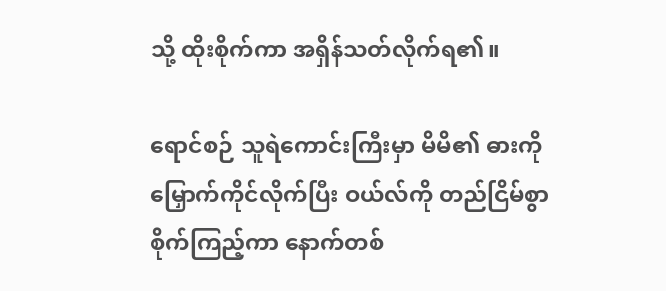သို့ ထိုးစိုက်ကာ အရှိန်သတ်လိုက်ရ၏။

ရောင်စဉ် သူရဲကောင်းကြီးမှာ မိမိ၏ ဓားကို မြှောက်ကိုင်လိုက်ပြီး ဝယ်လ်ကို တည်ငြိမ်စွာ စိုက်ကြည့်ကာ နောက်တစ်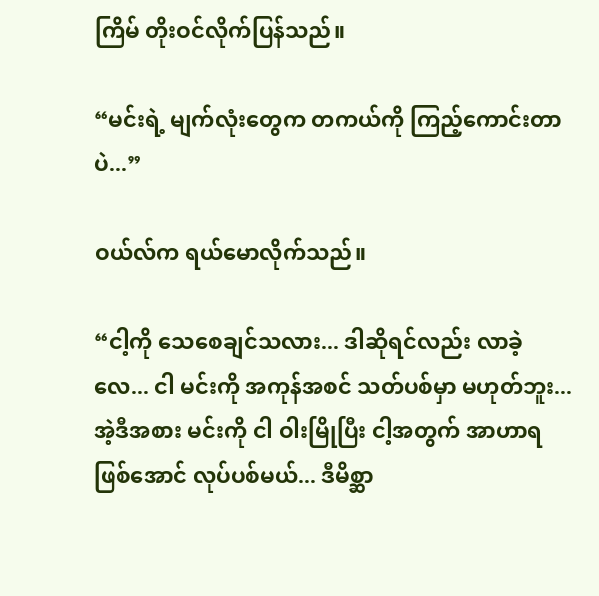ကြိမ် တိုးဝင်လိုက်ပြန်သည်။

“မင်းရဲ့ မျက်လုံးတွေက တကယ်ကို ကြည့်ကောင်းတာပဲ...”

ဝယ်လ်က ရယ်မောလိုက်သည်။

“ငါ့ကို သေစေချင်သလား... ဒါဆိုရင်လည်း လာခဲ့လေ... ငါ မင်းကို အကုန်အစင် သတ်ပစ်မှာ မဟုတ်ဘူး... အဲ့ဒီအစား မင်းကို ငါ ဝါးမြိုပြီး ငါ့အတွက် အာဟာရဖြစ်အောင် လုပ်ပစ်မယ်... ဒီမိစ္ဆာ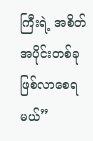ကြီးရဲ့ အစိတ်အပိုင်းတစ်ခု ဖြစ်လာစေရမယ်”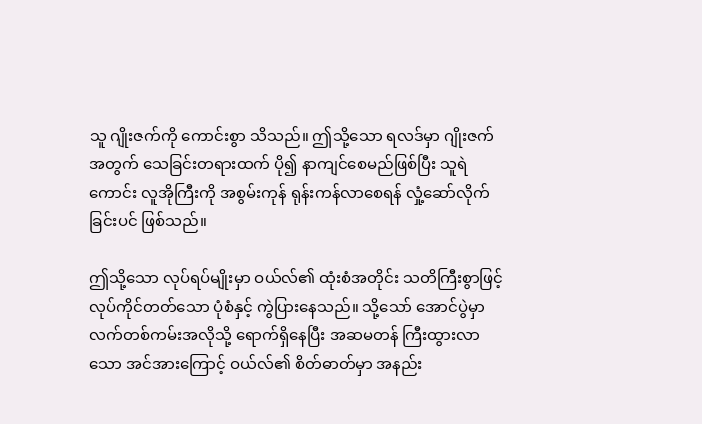သူ ဂျိုးဇက်ကို ကောင်းစွာ သိသည်။ ဤသို့သော ရလဒ်မှာ ဂျိုးဇက်အတွက် သေခြင်းတရားထက် ပို၍ နာကျင်စေမည်ဖြစ်ပြီး သူရဲကောင်း လူအိုကြီးကို အစွမ်းကုန် ရုန်းကန်လာစေရန် လှုံ့ဆော်လိုက်ခြင်းပင် ဖြစ်သည်။

ဤသို့သော လုပ်ရပ်မျိုးမှာ ဝယ်လ်၏ ထုံးစံအတိုင်း သတိကြီးစွာဖြင့် လုပ်ကိုင်တတ်သော ပုံစံနှင့် ကွဲပြားနေသည်။ သို့သော် အောင်ပွဲမှာ လက်တစ်ကမ်းအလိုသို့ ရောက်ရှိနေပြီး အဆမတန် ကြီးထွားလာသော အင်အားကြောင့် ဝယ်လ်၏ စိတ်ဓာတ်မှာ အနည်း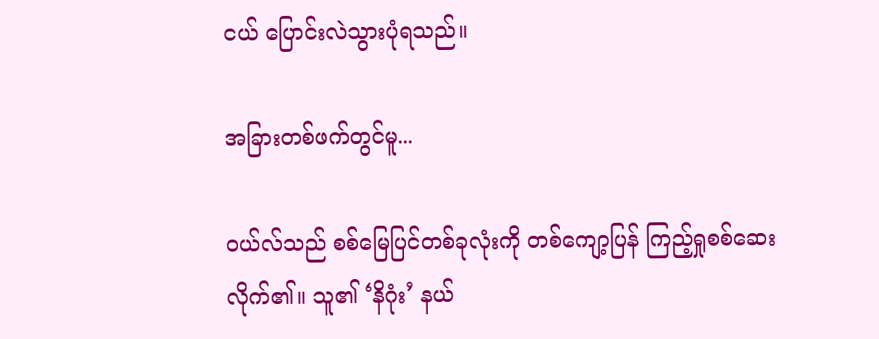ငယ် ပြောင်းလဲသွားပုံရသည်။

အခြားတစ်ဖက်တွင်မူ...

ဝယ်လ်သည် စစ်မြေပြင်တစ်ခုလုံးကို တစ်ကျော့ပြန် ကြည့်ရှုစစ်ဆေးလိုက်၏။ သူ၏ ‘နိဂုံး’ နယ်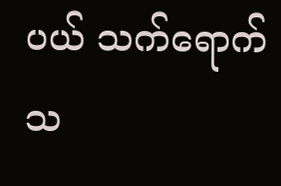ပယ် သက်ရောက်သ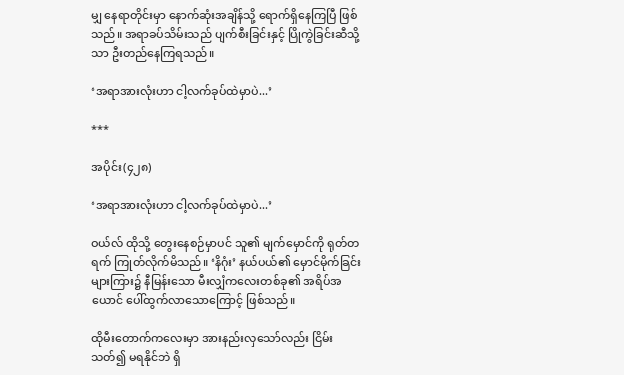မျှ နေရာတိုင်းမှာ နောက်ဆုံးအချိန်သို့ ရောက်ရှိနေကြပြီ ဖြစ်သည်။ အရာခပ်သိမ်းသည် ပျက်စီးခြင်းနှင့် ပြိုကွဲခြင်းဆီသို့သာ ဦးတည်နေကြရသည်။

‘အရာအားလုံးဟာ ငါ့လက်ခုပ်ထဲမှာပဲ...’

***

အပိုင်း(၄၂၈)

‘အရာအားလုံးဟာ ငါ့လက်ခုပ်ထဲမှာပဲ...’

ဝယ်လ် ထိုသို့ တွေးနေစဉ်မှာပင် သူ၏ မျက်မှောင်ကို ရုတ်တရက် ကြုတ်လိုက်မိသည်။ ‘နိဂုံး’ နယ်ပယ်၏ မှောင်မိုက်ခြင်းများကြား၌ နီမြန်းသော မီးလျှံကလေးတစ်ခု၏ အရိပ်အယောင် ပေါ်ထွက်လာသောကြောင့် ဖြစ်သည်။

ထိုမီးတောက်ကလေးမှာ အားနည်းလှသော်လည်း ငြိမ်းသတ်၍ မရနိုင်ဘဲ ရှိ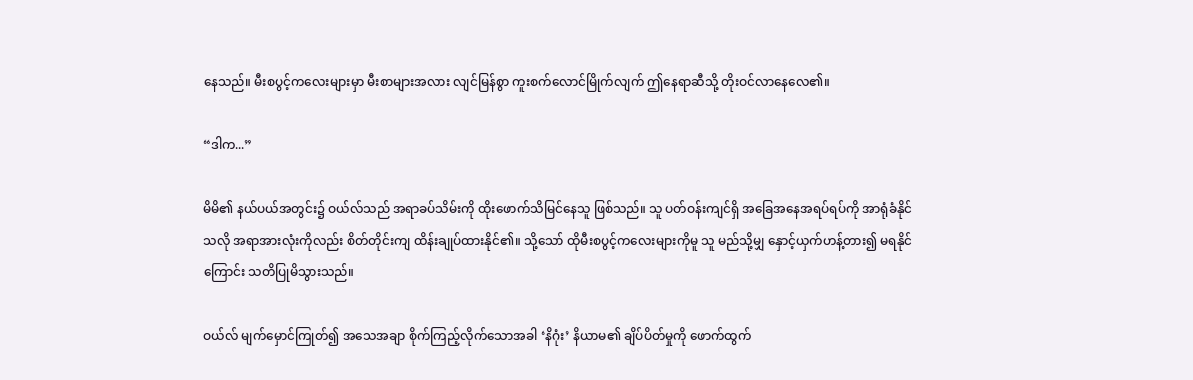နေသည်။ မီးစပွင့်ကလေးများမှာ မီးစာများအလား လျင်မြန်စွာ ကူးစက်လောင်မြိုက်လျက် ဤနေရာဆီသို့ တိုးဝင်လာနေလေ၏။

“ဒါက...”

မိမိ၏ နယ်ပယ်အတွင်း၌ ဝယ်လ်သည် အရာခပ်သိမ်းကို ထိုးဖောက်သိမြင်နေသူ ဖြစ်သည်။ သူ ပတ်ဝန်းကျင်ရှိ အခြေအနေအရပ်ရပ်ကို အာရုံခံနိုင်သလို အရာအားလုံးကိုလည်း စိတ်တိုင်းကျ ထိန်းချုပ်ထားနိုင်၏။ သို့သော် ထိုမီးစပွင့်ကလေးများကိုမူ သူ မည်သို့မျှ နှောင့်ယှက်ဟန့်တား၍ မရနိုင်ကြောင်း သတိပြုမိသွားသည်။

ဝယ်လ် မျက်မှောင်ကြုတ်၍ အသေအချာ စိုက်ကြည့်လိုက်သောအခါ ‘နိဂုံး’ နိယာမ၏ ချိပ်ပိတ်မှုကို ဖောက်ထွက်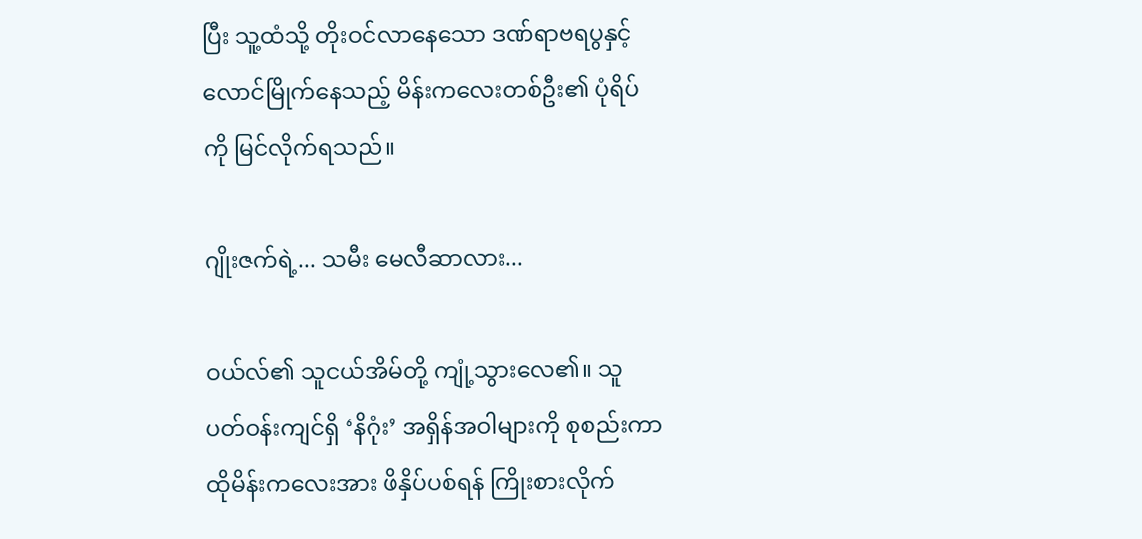ပြီး သူ့ထံသို့ တိုးဝင်လာနေသော ဒဏ်ရာဗရပွနှင့် လောင်မြိုက်နေသည့် မိန်းကလေးတစ်ဦး၏ ပုံရိပ်ကို မြင်လိုက်ရသည်။

ဂျိုးဇက်ရဲ့... သမီး မေလီဆာလား...

ဝယ်လ်၏ သူငယ်အိမ်တို့ ကျုံ့သွားလေ၏။ သူ ပတ်ဝန်းကျင်ရှိ ‘နိဂုံး’ အရှိန်အဝါများကို စုစည်းကာ ထိုမိန်းကလေးအား ဖိနှိပ်ပစ်ရန် ကြိုးစားလိုက်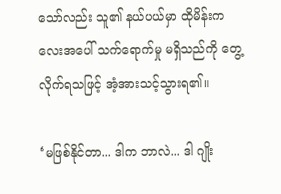သော်လည်း သူ၏ နယ်ပယ်မှာ ထိုမိန်းကလေးအပေါ် သက်ရောက်မှု မရှိသည်ကို တွေ့လိုက်ရသဖြင့် အံ့အားသင့်သွားရ၏။

‘မဖြစ်နိုင်တာ... ဒါက ဘာလဲ... ဒါ ဂျိုး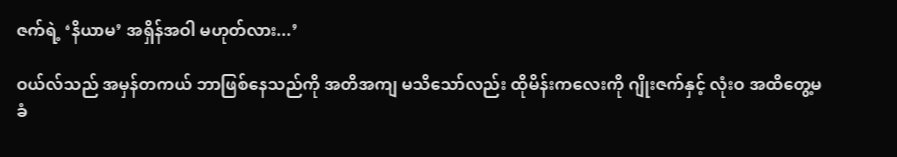ဇက်ရဲ့ ‘နိယာမ’ အရှိန်အဝါ မဟုတ်လား...’

ဝယ်လ်သည် အမှန်တကယ် ဘာဖြစ်နေသည်ကို အတိအကျ မသိသော်လည်း ထိုမိန်းကလေးကို ဂျိုးဇက်နှင့် လုံးဝ အထိတွေ့မခံ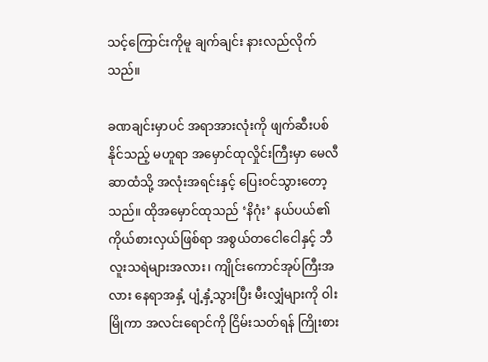သင့်ကြောင်းကိုမူ ချက်ချင်း နားလည်လိုက်သည်။

ခဏချင်းမှာပင် အရာအားလုံးကို ဖျက်ဆီးပစ်နိုင်သည့် မဟူရာ အမှောင်ထုလှိုင်းကြီးမှာ မေလီဆာထံသို့ အလုံးအရင်းနှင့် ပြေးဝင်သွားတော့သည်။ ထိုအမှောင်ထုသည် ‘နိဂုံး’ နယ်ပယ်၏ ကိုယ်စားလှယ်ဖြစ်ရာ အစွယ်တငေါငေါနှင့် ဘီလူးသရဲများအလား၊ ကျိုင်းကောင်အုပ်ကြီးအလား နေရာအနှံ့ ပျံ့နှံ့သွားပြီး မီးလျှံများကို ဝါးမြိုကာ အလင်းရောင်ကို ငြိမ်းသတ်ရန် ကြိုးစား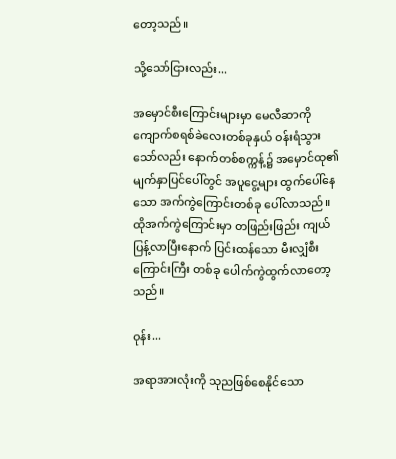တော့သည်။

သို့သော်ငြားလည်း...

အမှောင်စီးကြောင်းများမှာ မေလီဆာကို ကျောက်စရစ်ခဲလေးတစ်ခုနှယ် ဝန်းရံသွားသော်လည်း နောက်တစ်စက္ကန့်၌ အမှောင်ထု၏ မျက်နှာပြင်ပေါ်တွင် အပူငွေ့များ ထွက်ပေါ်နေသော အက်ကွဲကြောင်းတစ်ခု ပေါ်လာသည်။ ထိုအက်ကွဲကြောင်းမှာ တဖြည်းဖြည်း ကျယ်ပြန့်လာပြီးနောက် ပြင်းထန်သော မီးလျှံစီးကြောင်းကြီး တစ်ခု ပေါက်ကွဲထွက်လာတော့သည်။

ဝုန်း...

အရာအားလုံးကို သုညဖြစ်စေနိုင်သော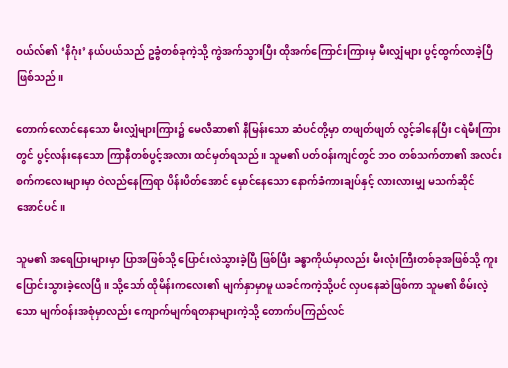ဝယ်လ်၏ ‘နိဂုံး’ နယ်ပယ်သည် ဥခွံတစ်ခုကဲ့သို့ ကွဲအက်သွားပြီး ထိုအက်ကြောင်းကြားမှ မီးလျှံများ ပွင့်ထွက်လာခဲ့ပြီ ဖြစ်သည်။

တောက်လောင်နေသော မီးလျှံများကြား၌ မေလီဆာ၏ နီမြန်းသော ဆံပင်တို့မှာ တဖျတ်ဖျတ် လွင့်ခါနေပြီး ငရဲမီးကြားတွင် ပွင့်လန်းနေသော ကြာနီတစ်ပွင့်အလား ထင်မှတ်ရသည်။ သူမ၏ ပတ်ဝန်းကျင်တွင် ဘဝ တစ်သက်တာ၏ အလင်းစက်ကလေးများမှာ ဝဲလည်နေကြရာ ပိန်းပိတ်အောင် မှောင်နေသော နောက်ခံကားချပ်နှင့် လားလားမျှ မသက်ဆိုင်အောင်ပင်။

သူမ၏ အရေပြားများမှာ ပြာအဖြစ်သို့ ပြောင်းလဲသွားခဲ့ပြီ ဖြစ်ပြီး ခန္ဓာကိုယ်မှာလည်း မီးလုံးကြီးတစ်ခုအဖြစ်သို့ ကူးပြောင်းသွားခဲ့လေပြီ။ သို့သော် ထိုမိန်းကလေး၏ မျက်နှာမှာမူ ယခင်ကကဲ့သို့ပင် လှပနေဆဲဖြစ်ကာ သူမ၏ စိမ်းလဲ့သော မျက်ဝန်းအစုံမှာလည်း ကျောက်မျက်ရတနာများကဲ့သို့ တောက်ပကြည်လင်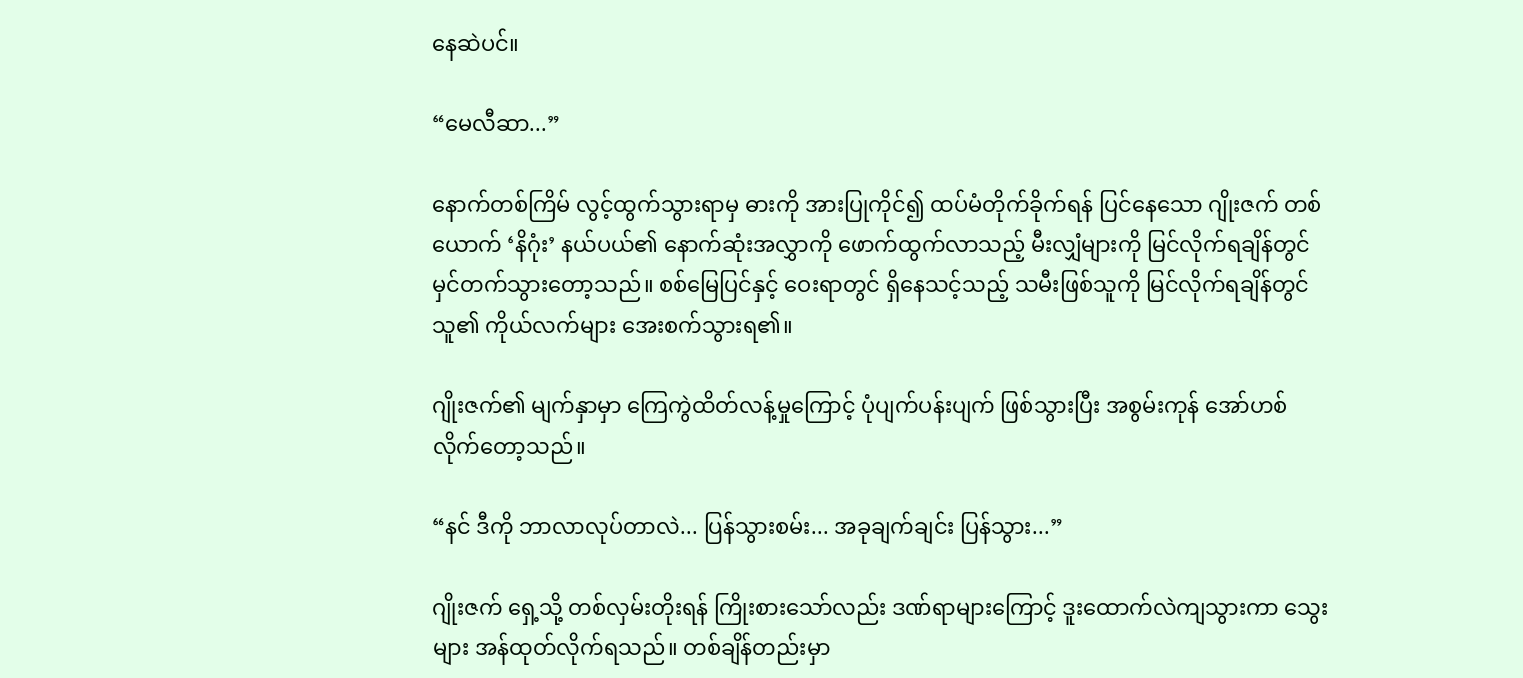နေဆဲပင်။

“မေလီဆာ...”

နောက်တစ်ကြိမ် လွင့်ထွက်သွားရာမှ ဓားကို အားပြုကိုင်၍ ထပ်မံတိုက်ခိုက်ရန် ပြင်နေသော ဂျိုးဇက် တစ်ယောက် ‘နိဂုံး’ နယ်ပယ်၏ နောက်ဆုံးအလွှာကို ဖောက်ထွက်လာသည့် မီးလျှံများကို မြင်လိုက်ရချိန်တွင် မှင်တက်သွားတော့သည်။ စစ်မြေပြင်နှင့် ဝေးရာတွင် ရှိနေသင့်သည့် သမီးဖြစ်သူကို မြင်လိုက်ရချိန်တွင် သူ၏ ကိုယ်လက်များ အေးစက်သွားရ၏။

ဂျိုးဇက်၏ မျက်နှာမှာ ကြေကွဲထိတ်လန့်မှုကြောင့် ပုံပျက်ပန်းပျက် ဖြစ်သွားပြီး အစွမ်းကုန် အော်ဟစ်လိုက်တော့သည်။

“နင် ဒီကို ဘာလာလုပ်တာလဲ... ပြန်သွားစမ်း... အခုချက်ချင်း ပြန်သွား...”

ဂျိုးဇက် ရှေ့သို့ တစ်လှမ်းတိုးရန် ကြိုးစားသော်လည်း ဒဏ်ရာများကြောင့် ဒူးထောက်လဲကျသွားကာ သွေးများ အန်ထုတ်လိုက်ရသည်။ တစ်ချိန်တည်းမှာ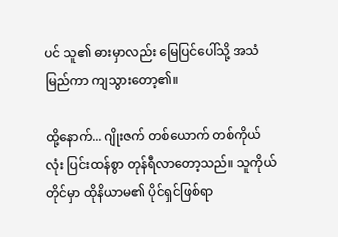ပင် သူ၏ ဓားမှာလည်း မြေပြင်ပေါ်သို့ အသံမြည်ကာ ကျသွားတော့၏။

ထို့နောက်... ဂျိုးဇက် တစ်ယောက် တစ်ကိုယ်လုံး ပြင်းထန်စွာ တုန်ရီလာတော့သည်။ သူကိုယ်တိုင်မှာ ထိုနိယာမ၏ ပိုင်ရှင်ဖြစ်ရာ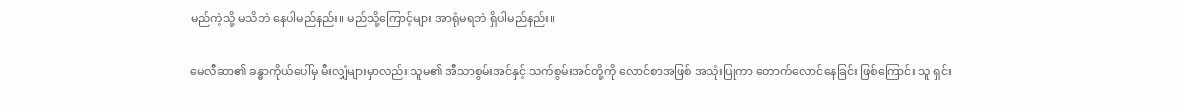မည်ကဲ့သို့ မသိဘဲ နေပါမည်နည်း။ မည်သို့ကြောင့်များ အာရုံမရဘဲ ရှိပါမည်နည်း။

မေလီဆာ၏ ခန္ဓာကိုယ်ပေါ်မှ မီးလျှံများမှာလည်း သူမ၏ အီသာစွမ်းအင်နှင့် သက်စွမ်းအင်တို့ကို လောင်စာအဖြစ် အသုံးပြုကာ တောက်လောင်နေခြင်း ဖြစ်ကြောင်း သူ ရှင်း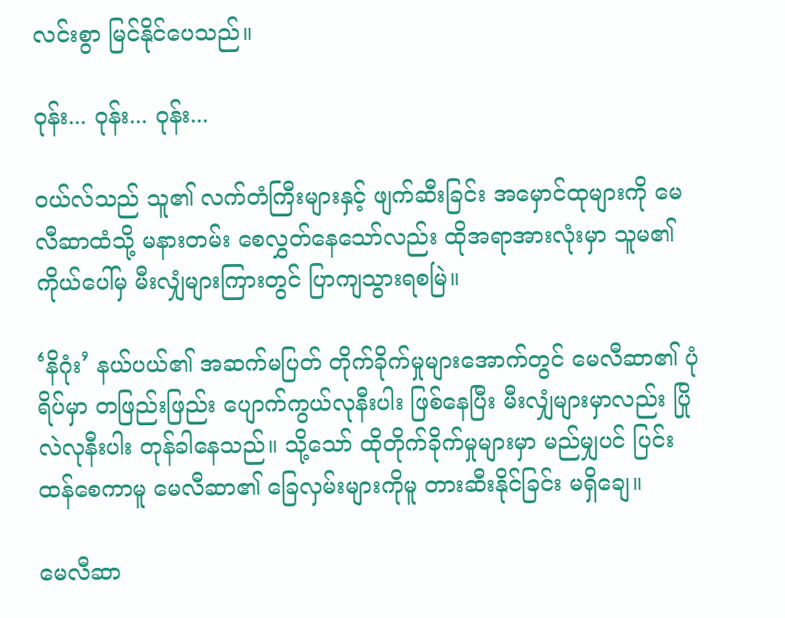လင်းစွာ မြင်နိုင်ပေသည်။

ဝုန်း... ဝုန်း... ဝုန်း...

ဝယ်လ်သည် သူ၏ လက်တံကြီးများနှင့် ဖျက်ဆီးခြင်း အမှောင်ထုများကို မေလီဆာထံသို့ မနားတမ်း စေလွှတ်နေသော်လည်း ထိုအရာအားလုံးမှာ သူမ၏ ကိုယ်ပေါ်မှ မီးလျှံများကြားတွင် ပြာကျသွားရစမြဲ။

‘နိဂုံး’ နယ်ပယ်၏ အဆက်မပြတ် တိုက်ခိုက်မှုများအောက်တွင် မေလီဆာ၏ ပုံရိပ်မှာ တဖြည်းဖြည်း ပျောက်ကွယ်လုနီးပါး ဖြစ်နေပြီး မီးလျှံများမှာလည်း ပြိုလဲလုနီးပါး တုန်ခါနေသည်။ သို့သော် ထိုတိုက်ခိုက်မှုများမှာ မည်မျှပင် ပြင်းထန်စေကာမူ မေလီဆာ၏ ခြေလှမ်းများကိုမူ တားဆီးနိုင်ခြင်း မရှိချေ။

မေလီဆာ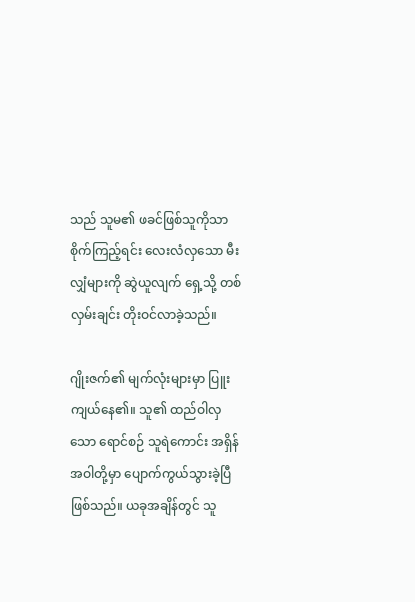သည် သူမ၏ ဖခင်ဖြစ်သူကိုသာ စိုက်ကြည့်ရင်း လေးလံလှသော မီးလျှံများကို ဆွဲယူလျက် ရှေ့သို့ တစ်လှမ်းချင်း တိုးဝင်လာခဲ့သည်။

ဂျိုးဇက်၏ မျက်လုံးများမှာ ပြူးကျယ်နေ၏။ သူ၏ ထည်ဝါလှသော ရောင်စဉ် သူရဲကောင်း အရှိန်အဝါတို့မှာ ပျောက်ကွယ်သွားခဲ့ပြီ ဖြစ်သည်။ ယခုအချိန်တွင် သူ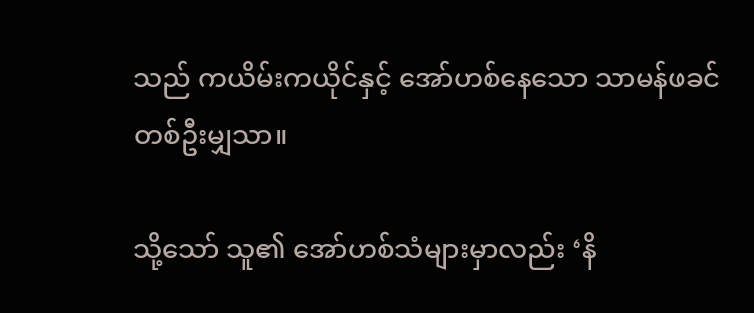သည် ကယိမ်းကယိုင်နှင့် အော်ဟစ်နေသော သာမန်ဖခင်တစ်ဦးမျှသာ။

သို့သော် သူ၏ အော်ဟစ်သံများမှာလည်း ‘နိ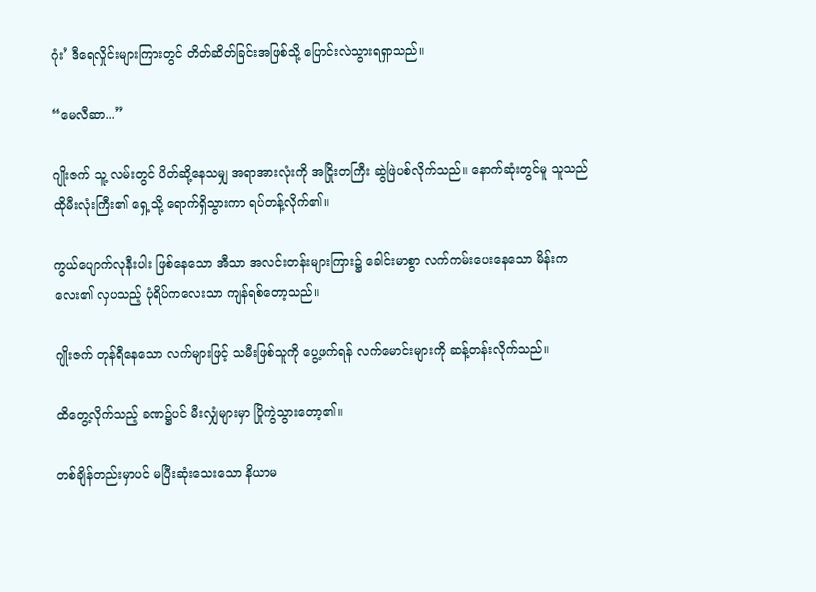ဂုံး’ ဒီရေလှိုင်းများကြားတွင် တိတ်ဆိတ်ခြင်းအဖြစ်သို့ ပြောင်းလဲသွားရရှာသည်။

“မေလီဆာ...”

ဂျိုးဇက် သူ့ လမ်းတွင် ပိတ်ဆို့နေသမျှ အရာအားလုံးကို အငြိုးတကြီး ဆွဲဖြဲပစ်လိုက်သည်။ နောက်ဆုံးတွင်မူ သူသည် ထိုမီးလုံးကြီး၏ ရှေ့သို့ ရောက်ရှိသွားကာ ရပ်တန့်လိုက်၏။

ကွယ်ပျောက်လုနီးပါး ဖြစ်နေသော အီသာ အလင်းတန်းများကြား၌ ခေါင်းမာစွာ လက်ကမ်းပေးနေသော မိန်းကလေး၏ လှပသည့် ပုံရိပ်ကလေးသာ ကျန်ရစ်တော့သည်။

ဂျိုးဇက် တုန်ရီနေသော လက်များဖြင့် သမီးဖြစ်သူကို ပွေ့ဖက်ရန် လက်မောင်းများကို ဆန့်တန်းလိုက်သည်။

ထိတွေ့လိုက်သည့် ခဏ၌ပင် မီးလျှံများမှာ ပြိုကွဲသွားတော့၏။

တစ်ချိန်တည်းမှာပင် မပြီးဆုံးသေးသော နိယာမ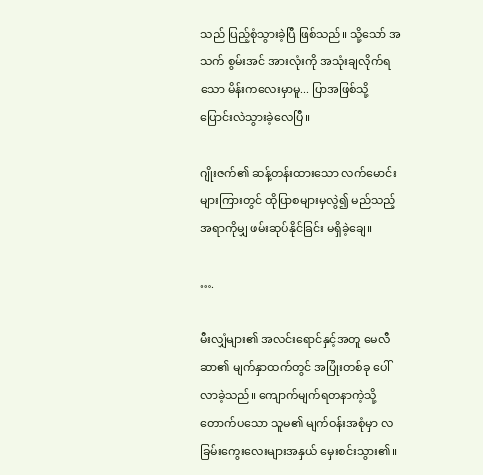သည် ပြည့်စုံသွားခဲ့ပြီ ဖြစ်သည်။ သို့သော် အသက် စွမ်းအင် အားလုံးကို အသုံးချလိုက်ရသော မိန်းကလေးမှာမူ... ပြာအဖြစ်သို့ ပြောင်းလဲသွားခဲ့လေပြီ။

ဂျိုးဇက်၏ ဆန့်တန်းထားသော လက်မောင်းများကြားတွင် ထိုပြာစများမှလွဲ၍ မည်သည့်အရာကိုမျှ ဖမ်းဆုပ်နိုင်ခြင်း မရှိခဲ့ချေ။

….

မီးလျှံများ၏ အလင်းရောင်နှင့်အတူ မေလီဆာ၏ မျက်နှာထက်တွင် အပြုံးတစ်ခု ပေါ်လာခဲ့သည်။ ကျောက်မျက်ရတနာကဲ့သို့ တောက်ပသော သူမ၏ မျက်ဝန်းအစုံမှာ လခြမ်းကွေးလေးများအနှယ် မှေးစင်းသွား၏။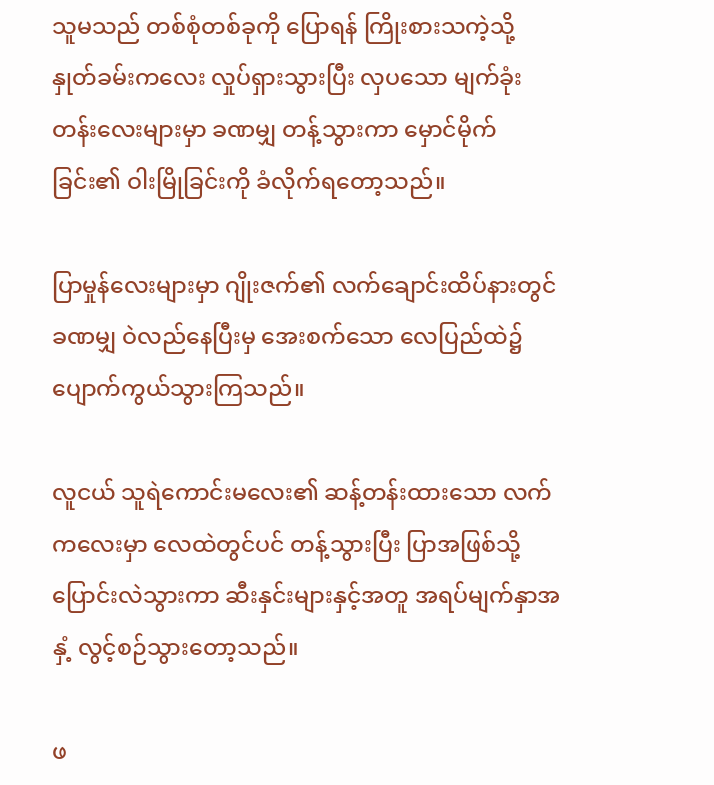သူမသည် တစ်စုံတစ်ခုကို ပြောရန် ကြိုးစားသကဲ့သို့ နှုတ်ခမ်းကလေး လှုပ်ရှားသွားပြီး လှပသော မျက်ခုံးတန်းလေးများမှာ ခဏမျှ တန့်သွားကာ မှောင်မိုက်ခြင်း၏ ဝါးမြိုခြင်းကို ခံလိုက်ရတော့သည်။

ပြာမှုန်လေးများမှာ ဂျိုးဇက်၏ လက်ချောင်းထိပ်နားတွင် ခဏမျှ ဝဲလည်နေပြီးမှ အေးစက်သော လေပြည်ထဲ၌ ပျောက်ကွယ်သွားကြသည်။

လူငယ် သူရဲကောင်းမလေး၏ ဆန့်တန်းထားသော လက်ကလေးမှာ လေထဲတွင်ပင် တန့်သွားပြီး ပြာအဖြစ်သို့ ပြောင်းလဲသွားကာ ဆီးနှင်းများနှင့်အတူ အရပ်မျက်နှာအနှံ့ လွင့်စဉ်သွားတော့သည်။

ဖ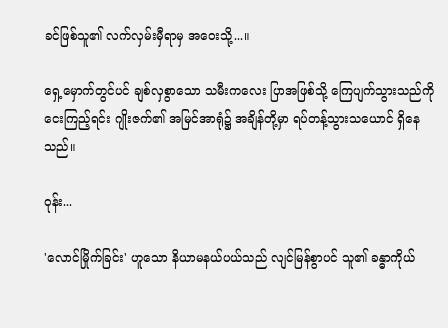ခင်ဖြစ်သူ၏ လက်လှမ်းမှီရာမှ အဝေးသို့...။

ရှေ့မှောက်တွင်ပင် ချစ်လှစွာသော သမီးကလေး ပြာအဖြစ်သို့ ကြေပျက်သွားသည်ကို ငေးကြည့်ရင်း ဂျိုးဇက်၏ အမြင်အာရုံ၌ အချိန်တို့မှာ ရပ်တန့်သွားသယောင် ရှိနေသည်။

ဝုန်း...

'လောင်မြိုက်ခြင်း' ဟူသော နိယာမနယ်ပယ်သည် လျင်မြန်စွာပင် သူ၏ ခန္ဓာကိုယ်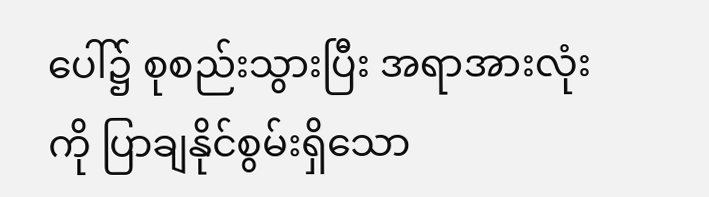ပေါ်၌ စုစည်းသွားပြီး အရာအားလုံးကို ပြာချနိုင်စွမ်းရှိသော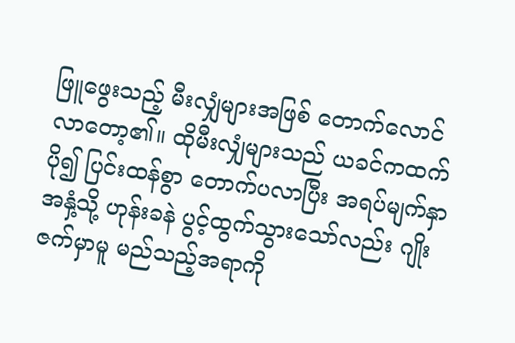ဖြူဖွေးသည့် မီးလျှံများအဖြစ် တောက်လောင်လာတော့၏။ ထိုမီးလျှံများသည် ယခင်ကထက် ပို၍ ပြင်းထန်စွာ တောက်ပလာပြီး အရပ်မျက်နှာအနှံ့သို့ ဟုန်းခနဲ ပွင့်ထွက်သွားသော်လည်း ဂျိုးဇက်မှာမူ မည်သည့်အရာကို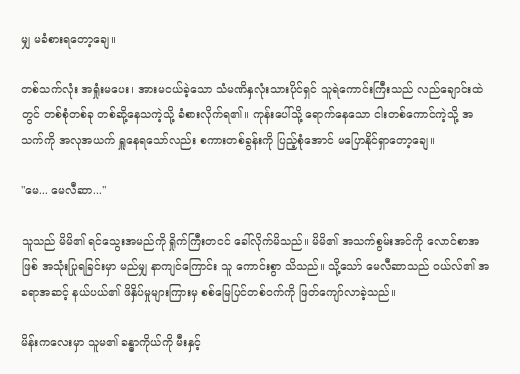မျှ မခံစားရတော့ချေ။

တစ်သက်လုံး အရှုံးမပေး၊ အားမငယ်ခဲ့သော သံမဏိနှလုံးသားပိုင်ရှင် သူရဲကောင်းကြီးသည် လည်ချောင်းထဲတွင် တစ်စုံတစ်ခု တစ်ဆို့နေသကဲ့သို့ ခံစားလိုက်ရ၏။ ကုန်းပေါ်သို့ ရောက်နေသော ငါးတစ်ကောင်ကဲ့သို့ အသက်ကို အလုအယက် ရှူနေရသော်လည်း စကားတစ်ခွန်းကို ပြည့်စုံအောင် မပြောနိုင်ရှာတော့ချေ။

"မေ... မေလီဆာ..."

သူသည် မိမိ၏ ရင်သွေးအမည်ကို ရှိုက်ကြီးတငင် ခေါ်လိုက်မိသည်။ မိမိ၏ အသက်စွမ်းအင်ကို လောင်စာအဖြစ် အသုံးပြုရခြင်းမှာ မည်မျှ နာကျင်ကြောင်း သူ ကောင်းစွာ သိသည်။ သို့သော် မေလီဆာသည် ဝယ်လ်၏ အခရာအဆင့် နယ်ပယ်၏ ဖိနှိပ်မှုများကြားမှ စစ်မြေပြင်တစ်ဝက်ကို ဖြတ်ကျော်လာခဲ့သည်။

မိန်းကလေးမှာ သူမ၏ ခန္ဓာကိုယ်ကို မီးနှင့်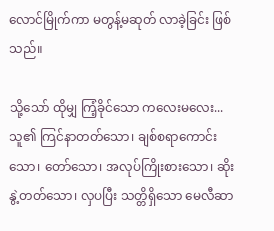လောင်မြိုက်ကာ မတွန့်မဆုတ် လာခဲ့ခြင်း ဖြစ်သည်။

သို့သော် ထိုမျှ ကြံ့ခိုင်သော ကလေးမလေး... သူ၏ ကြင်နာတတ်သော၊ ချစ်စရာကောင်းသော၊ တော်သော၊ အလုပ်ကြိုးစားသော၊ ဆိုးနွဲ့တတ်သော၊ လှပပြီး သတ္တိရှိသော မေလီဆာ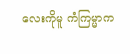လေးကိုမူ ကံကြမ္မာက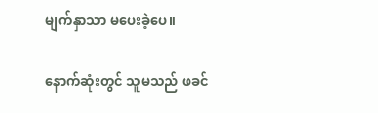မျက်နှာသာ မပေးခဲ့ပေ။

နောက်ဆုံးတွင် သူမသည် ဖခင်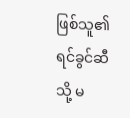ဖြစ်သူ၏ ရင်ခွင်ဆီသို့ မ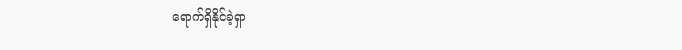ရောက်ရှိနိုင်ခဲ့ရှာ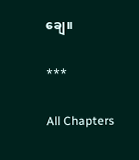ချေ။

***

All Chapters